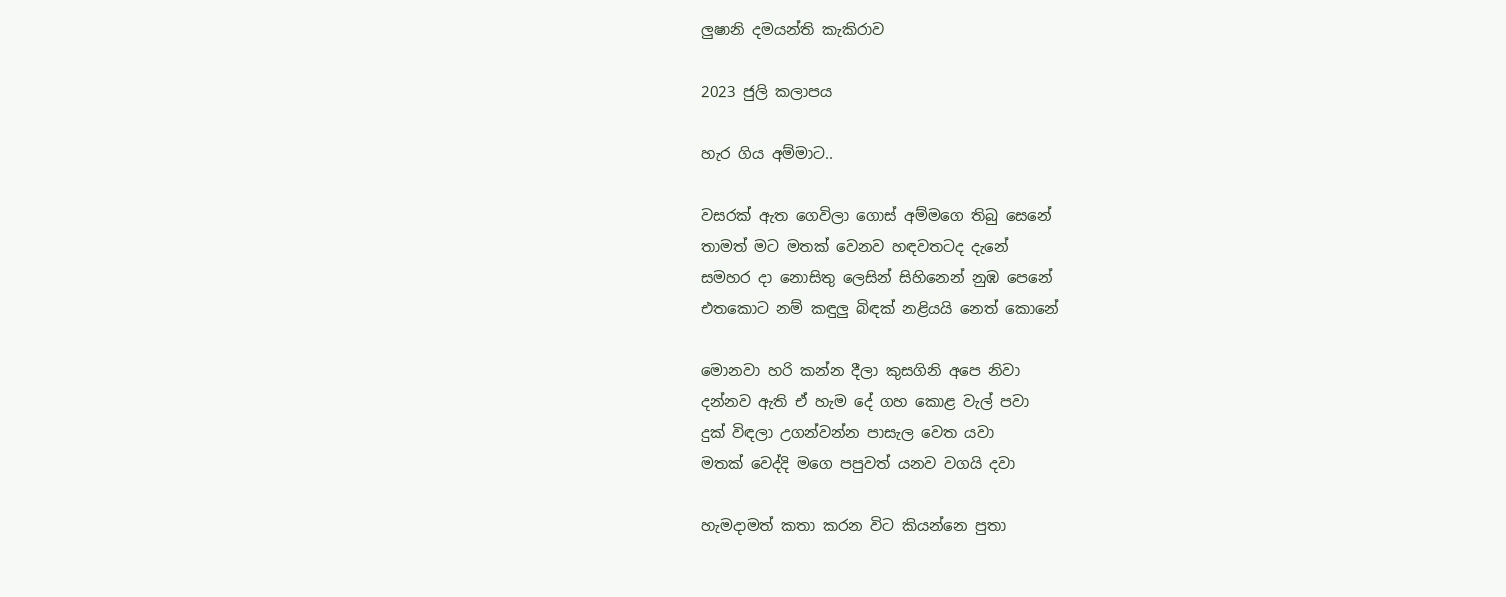ලුෂානි දමයන්ති කැකිරාව

2023 ජුලි කලාපය

හැර ගිය අම්මාට..

වසරක් ඇත ගෙවිලා ගොස් අම්මගෙ තිබු සෙනේ
තාමත් මට මතක් වෙනව හඳවතටද දැනේ
සමහර දා නොසිතු ලෙසින් සිහිනෙන් නුඹ පෙනේ
එතකොට නම් කඳුලු බිඳක් නළියයි නෙත් කොනේ

මොනවා හරි කන්න දීලා කුසගිනි අපෙ නිවා
දන්නව ඇති ඒ හැම දේ ගහ කොළ වැල් පවා
දුක් විඳලා උගන්වන්න පාසැල වෙත යවා
මතක් වෙද්දි මගෙ පපුවත් යනව වගයි දවා

හැමදාමත් කතා කරන විට කියන්නෙ පුතා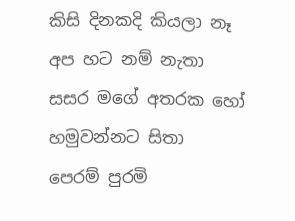කිසි දිනකදි කියලා නෑ අප හට නම් නැතා
සසර මගේ අතරක හෝ හමුවන්නට සිතා
පෙරම් පුරමි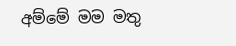අම්මේ මම මතු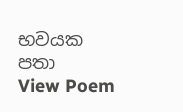භවයක පතා
View Poem